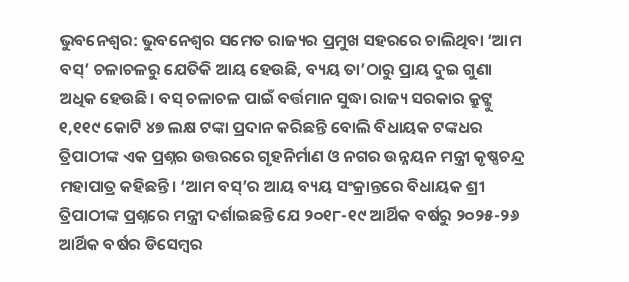ଭୁବନେଶ୍ୱର: ଭୁବନେଶ୍ବର ସମେତ ରାଜ୍ୟର ପ୍ରମୁଖ ସହରରେ ଚାଲିଥିବା ‘ଆମ ବସ୍’ ଚଳାଚଳରୁ ଯେତିକି ଆୟ ହେଉଛି, ବ୍ୟୟ ତା’ଠାରୁ ପ୍ରାୟ ଦୁଇ ଗୁଣା ଅଧିକ ହେଉଛି। ବସ୍ ଚଳାଚଳ ପାଇଁ ବର୍ତ୍ତମାନ ସୁଦ୍ଧା ରାଜ୍ୟ ସରକାର କ୍ରୁଟ୍କୁ ୧,୧୧୯ କୋଟି ୪୭ ଲକ୍ଷ ଟଙ୍କା ପ୍ରଦାନ କରିଛନ୍ତି ବୋଲି ବିଧାୟକ ଟଙ୍କଧର ତ୍ରିପାଠୀଙ୍କ ଏକ ପ୍ରଶ୍ନର ଉତ୍ତରରେ ଗୃହନିର୍ମାଣ ଓ ନଗର ଉନ୍ନୟନ ମନ୍ତ୍ରୀ କୃଷ୍ଣଚନ୍ଦ୍ର ମହାପାତ୍ର କହିଛନ୍ତି। ‘ଆମ ବସ୍’ର ଆୟ ବ୍ୟୟ ସଂକ୍ରାନ୍ତରେ ବିଧାୟକ ଶ୍ରୀ ତ୍ରିପାଠୀଙ୍କ ପ୍ରଶ୍ନରେ ମନ୍ତ୍ରୀ ଦର୍ଶାଇଛନ୍ତି ଯେ ୨୦୧୮-୧୯ ଆର୍ଥିକ ବର୍ଷରୁ ୨୦୨୫-୨୬ ଆର୍ଥିକ ବର୍ଷର ଡିସେମ୍ବର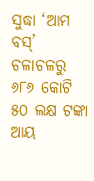ସୁଦ୍ଧା ‘ଆମ ବସ୍’ ଚଳାଚଳରୁ ୬୮୬ କୋଟି ୫୦ ଲକ୍ଷ ଟଙ୍କା ଆୟ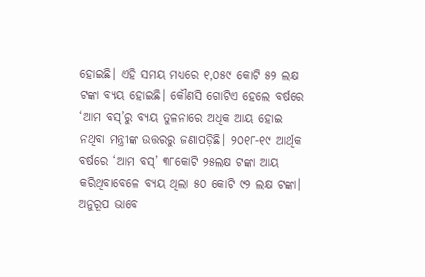ହୋଇଛି। ଏହି ସମୟ ମଧ୍ୟରେ ୧,୦୫୯ କୋଟି ୫୨ ଲକ୍ଷ ଟଙ୍କା ବ୍ୟୟ ହୋଇଛି। କୌଣସି ଗୋଟିଏ ହେଲେ ବର୍ଷରେ ‘ଆମ ବସ୍’ରୁ ବ୍ୟୟ ତୁଳନାରେ ଅଧିକ ଆୟ ହୋଇ ନଥିବା ମନ୍ତ୍ରୀଙ୍କ ଉତ୍ତରରୁ ଜଣାପଡ଼ିଛି। ୨୦୧୮-୧୯ ଆର୍ଥିକ ବର୍ଷରେ ‘ଆମ ବସ୍’ ୩୮କୋଟି ୨୫ଲକ୍ଷ ଟଙ୍କା ଆୟ କରିଥିବାବେଳେ ବ୍ୟୟ ଥିଲା ୫୦ କୋଟି ୯୨ ଲକ୍ଷ ଟଙ୍କା। ଅନୁରୂପ ଭାବେ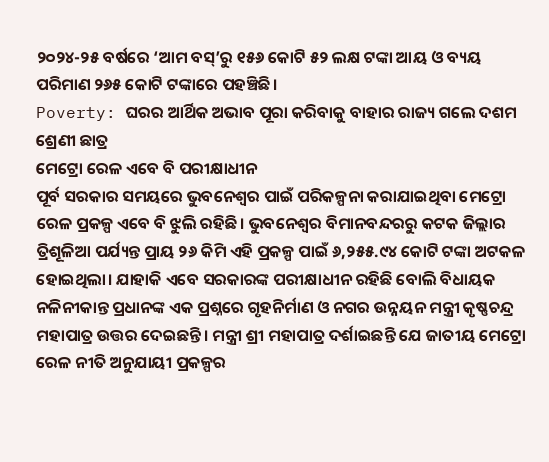୨୦୨୪-୨୫ ବର୍ଷରେ ‘ଆମ ବସ୍’ରୁ ୧୫୬ କୋଟି ୫୨ ଲକ୍ଷ ଟଙ୍କା ଆୟ ଓ ବ୍ୟୟ ପରିମାଣ ୨୬୫ କୋଟି ଟଙ୍କାରେ ପହଞ୍ଚିଛି।
Poverty: ଘରର ଆର୍ଥିକ ଅଭାବ ପୂରା କରିବାକୁ ବାହାର ରାଜ୍ୟ ଗଲେ ଦଶମ ଶ୍ରେଣୀ ଛାତ୍ର
ମେଟ୍ରୋ ରେଳ ଏବେ ବି ପରୀକ୍ଷାଧୀନ
ପୂର୍ବ ସରକାର ସମୟରେ ଭୁବନେଶ୍ବର ପାଇଁ ପରିକଳ୍ପନା କରାଯାଇଥିବା ମେଟ୍ରୋ ରେଳ ପ୍ରକଳ୍ପ ଏବେ ବି ଝୁଲି ରହିଛି। ଭୁବନେଶ୍ବର ବିମାନବନ୍ଦରରୁ କଟକ ଜିଲ୍ଲାର ତ୍ରିଶୂଳିଆ ପର୍ଯ୍ୟନ୍ତ ପ୍ରାୟ ୨୬ କିମି ଏହି ପ୍ରକଳ୍ପ ପାଇଁ ୬,୨୫୫.୯୪ କୋଟି ଟଙ୍କା ଅଟକଳ ହୋଇଥିଲା। ଯାହାକି ଏବେ ସରକାରଙ୍କ ପରୀକ୍ଷାଧୀନ ରହିଛି ବୋଲି ବିଧାୟକ ନଳିନୀକାନ୍ତ ପ୍ରଧାନଙ୍କ ଏକ ପ୍ରଶ୍ନରେ ଗୃହନିର୍ମାଣ ଓ ନଗର ଉନ୍ନୟନ ମନ୍ତ୍ରୀ କୃଷ୍ଣଚନ୍ଦ୍ର ମହାପାତ୍ର ଉତ୍ତର ଦେଇଛନ୍ତି। ମନ୍ତ୍ରୀ ଶ୍ରୀ ମହାପାତ୍ର ଦର୍ଶାଇଛନ୍ତି ଯେ ଜାତୀୟ ମେଟ୍ରୋ ରେଳ ନୀତି ଅନୁଯାୟୀ ପ୍ରକଳ୍ପର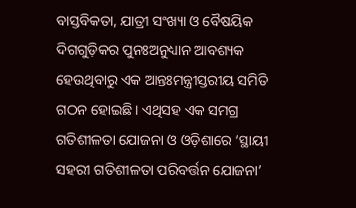ବାସ୍ତବିକତା, ଯାତ୍ରୀ ସଂଖ୍ୟା ଓ ବୈଷୟିକ ଦିଗଗୁଡ଼ିକର ପୁନଃଅନୁଧ୍ୟାନ ଆବଶ୍ୟକ ହେଉଥିବାରୁ ଏକ ଆନ୍ତଃମନ୍ତ୍ରୀସ୍ତରୀୟ ସମିତି ଗଠନ ହୋଇଛି। ଏଥିସହ ଏକ ସମଗ୍ର ଗତିଶୀଳତା ଯୋଜନା ଓ ଓଡ଼ିଶାରେ ‘ସ୍ଥାୟୀ ସହରୀ ଗତିଶୀଳତା ପରିବର୍ତ୍ତନ ଯୋଜନା’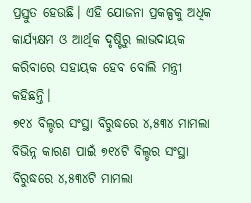ପ୍ରସ୍ତୁତ ହେଉଛି। ଏହି ଯୋଜନା ପ୍ରକଳ୍ପକୁ ଅଧିକ କାର୍ଯ୍ୟକ୍ଷମ ଓ ଆର୍ଥିକ ଦୃଷ୍ଟିରୁ ଲାଭଦାୟକ କରିବାରେ ସହାୟକ ହେବ ବୋଲି ମନ୍ତ୍ରୀ କହିଛନ୍ତି।
୭୧୪ ବିଲ୍ଡର ସଂସ୍ଥା ବିରୁଦ୍ଧରେ ୪,୫୩୪ ମାମଲା
ବିଭିନ୍ନ କାରଣ ପାଇଁ ୭୧୪ଟି ବିଲ୍ଡର ସଂସ୍ଥା ବିରୁଦ୍ଧରେ ୪,୫୩୪ଟି ମାମଲା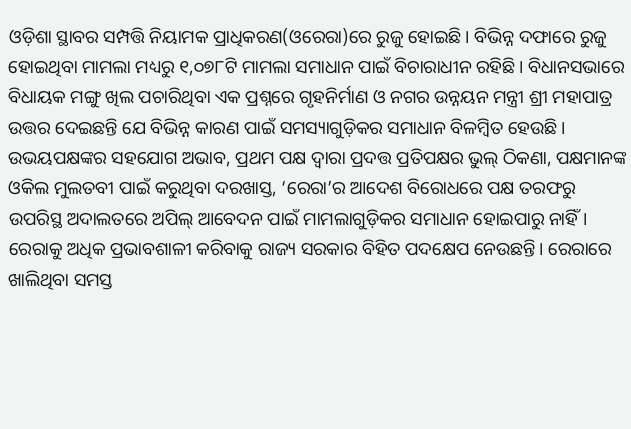ଓଡ଼ିଶା ସ୍ଥାବର ସମ୍ପତ୍ତି ନିୟାମକ ପ୍ରାଧିକରଣ(ଓରେରା)ରେ ରୁଜୁ ହୋଇଛି। ବିଭିନ୍ନ ଦଫାରେ ରୁଜୁ ହୋଇଥିବା ମାମଲା ମଧ୍ୟରୁ ୧,୦୭୮ଟି ମାମଲା ସମାଧାନ ପାଇଁ ବିଚାରାଧୀନ ରହିଛି। ବିଧାନସଭାରେ ବିଧାୟକ ମଙ୍ଗୁ ଖିଲ ପଚାରିଥିବା ଏକ ପ୍ରଶ୍ନରେ ଗୃହନିର୍ମାଣ ଓ ନଗର ଉନ୍ନୟନ ମନ୍ତ୍ରୀ ଶ୍ରୀ ମହାପାତ୍ର ଉତ୍ତର ଦେଇଛନ୍ତି ଯେ ବିଭିନ୍ନ କାରଣ ପାଇଁ ସମସ୍ୟାଗୁଡ଼ିକର ସମାଧାନ ବିଳମ୍ବିତ ହେଉଛି। ଉଭୟପକ୍ଷଙ୍କର ସହଯୋଗ ଅଭାବ, ପ୍ରଥମ ପକ୍ଷ ଦ୍ବାରା ପ୍ରଦତ୍ତ ପ୍ରତିପକ୍ଷର ଭୁଲ୍ ଠିକଣା, ପକ୍ଷମାନଙ୍କ ଓକିଲ ମୁଲତବୀ ପାଇଁ କରୁଥିବା ଦରଖାସ୍ତ, ‘ରେରା’ର ଆଦେଶ ବିରୋଧରେ ପକ୍ଷ ତରଫରୁ ଉପରିସ୍ଥ ଅଦାଲତରେ ଅପିଲ୍ ଆବେଦନ ପାଇଁ ମାମଲାଗୁଡ଼ିକର ସମାଧାନ ହୋଇପାରୁ ନାହିଁ। ରେରାକୁ ଅଧିକ ପ୍ରଭାବଶାଳୀ କରିବାକୁ ରାଜ୍ୟ ସରକାର ବିହିତ ପଦକ୍ଷେପ ନେଉଛନ୍ତି। ରେରାରେ ଖାଲିଥିବା ସମସ୍ତ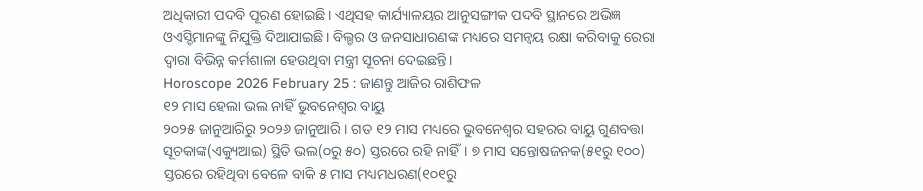ଅଧିକାରୀ ପଦବି ପୂରଣ ହୋଇଛି। ଏଥିସହ କାର୍ଯ୍ୟାଳୟର ଆନୁସଙ୍ଗୀକ ପଦବି ସ୍ଥାନରେ ଅଭିଜ୍ଞ ଓଏସ୍ଡିମାନଙ୍କୁ ନିଯୁକ୍ତି ଦିଆଯାଇଛି। ବିଲ୍ଡର ଓ ଜନସାଧାରଣଙ୍କ ମଧ୍ୟରେ ସମନ୍ବୟ ରକ୍ଷା କରିବାକୁ ରେରା ଦ୍ବାରା ବିଭିନ୍ନ କର୍ମଶାଳା ହେଉଥିବା ମନ୍ତ୍ରୀ ସୂଚନା ଦେଇଛନ୍ତି।
Horoscope 2026 February 25 : ଜାଣନ୍ତୁ ଆଜିର ରାଶିଫଳ
୧୨ ମାସ ହେଲା ଭଲ ନାହିଁ ଭୁବନେଶ୍ବର ବାୟୁ
୨୦୨୫ ଜାନୁଆରିରୁ ୨୦୨୬ ଜାନୁଆରି। ଗତ ୧୨ ମାସ ମଧ୍ୟରେ ଭୁବନେଶ୍ବର ସହରର ବାୟୁ ଗୁଣବତ୍ତା ସୂଚକାଙ୍କ(ଏକ୍ୟୁଆଇ) ସ୍ଥିତି ଭଲ(୦ରୁ ୫୦) ସ୍ତରରେ ରହି ନାହିଁ। ୭ ମାସ ସନ୍ତୋଷଜନକ(୫୧ରୁ ୧୦୦) ସ୍ତରରେ ରହିଥିବା ବେଳେ ବାକି ୫ ମାସ ମଧ୍ୟମଧରଣ(୧୦୧ରୁ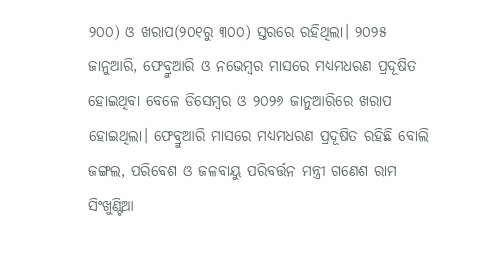୨୦୦) ଓ ଖରାପ(୨୦୧ରୁ ୩୦୦) ସ୍ତରରେ ରହିଥିଲା। ୨୦୨୫ ଜାନୁଆରି, ଫେବ୍ରୁଆରି ଓ ନଭେମ୍ବର ମାସରେ ମଧ୍ୟମଧରଣ ପ୍ରଦୂଷିତ ହୋଇଥିବା ବେଳେ ଡିସେମ୍ବର ଓ ୨୦୨୬ ଜାନୁଆରିରେ ଖରାପ ହୋଇଥିଲା। ଫେବ୍ରୁଆରି ମାସରେ ମଧ୍ୟମଧରଣ ପ୍ରଦୂଷିତ ରହିଛି ବୋଲି ଜଙ୍ଗଲ, ପରିବେଶ ଓ ଜଳବାୟୁ ପରିବର୍ତ୍ତନ ମନ୍ତ୍ରୀ ଗଣେଶ ରାମ ସିଂଖୁଣ୍ଟିଆ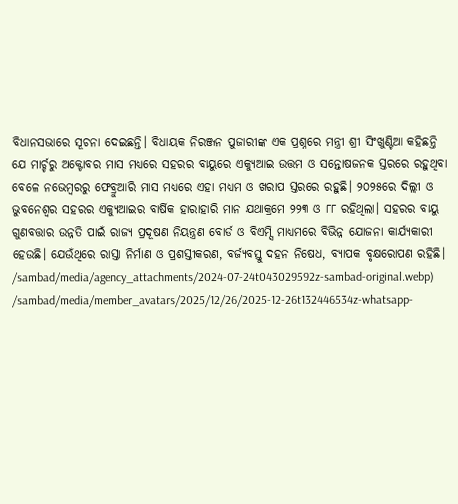ବିଧାନସଭାରେ ସୂଚନା ଦେଇଛନ୍ତି। ବିଧାୟକ ନିରଞ୍ଜନ ପୁଜାରୀଙ୍କ ଏକ ପ୍ରଶ୍ନରେ ମନ୍ତ୍ରୀ ଶ୍ରୀ ସିଂଖୁଣ୍ଟିଆ କହିଛନ୍ତି ଯେ ମାର୍ଚ୍ଚରୁ ଅକ୍ଟୋବର ମାସ ମଧ୍ୟରେ ସହରର ବାୟୁରେ ଏକ୍ୟୁଆଇ ଉତ୍ତମ ଓ ସନ୍ତୋଷଜନକ ସ୍ତରରେ ରହୁଥିବା ବେଳେ ନଭେମ୍ବରରୁ ଫେବ୍ରୁଆରି ମାସ ମଧ୍ୟରେ ଏହା ମଧ୍ୟମ ଓ ଖରାପ ସ୍ତରରେ ରହୁଛି। ୨୦୨୫ରେ ଦିଲ୍ଲୀ ଓ ଭୁବନେଶ୍ବର ସହରର ଏକ୍ୟୁଆଇର ବାର୍ଷିକ ହାରାହାରି ମାନ ଯଥାକ୍ରମେ ୨୨୩ ଓ ୮୮ ରହିଥିଲା। ସହରର ବାୟୁ ଗୁଣବତ୍ତାର ଉନ୍ନତି ପାଇଁ ରାଜ୍ୟ ପ୍ରଦୂଷଣ ନିୟନ୍ତ୍ରଣ ବୋର୍ଡ ଓ ବିଏମ୍ସି ମାଧ୍ୟମରେ ବିଭିନ୍ନ ଯୋଜନା କାର୍ଯ୍ୟକାରୀ ହେଉଛି। ଯେଉଁଥିରେ ରାସ୍ତା ନିର୍ମାଣ ଓ ପ୍ରଶସ୍ତୀକରଣ, ବର୍ଜ୍ୟବସ୍ତୁ ଦହନ ନିଷେଧ, ବ୍ୟାପକ ବୃକ୍ଷରୋପଣ ରହିଛି।
/sambad/media/agency_attachments/2024-07-24t043029592z-sambad-original.webp)
/sambad/media/member_avatars/2025/12/26/2025-12-26t132446534z-whatsapp-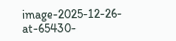image-2025-12-26-at-65430-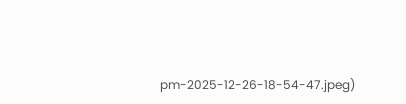pm-2025-12-26-18-54-47.jpeg)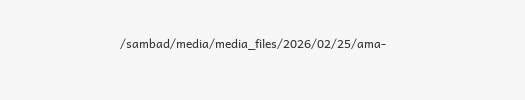/sambad/media/media_files/2026/02/25/ama-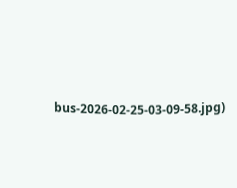bus-2026-02-25-03-09-58.jpg)